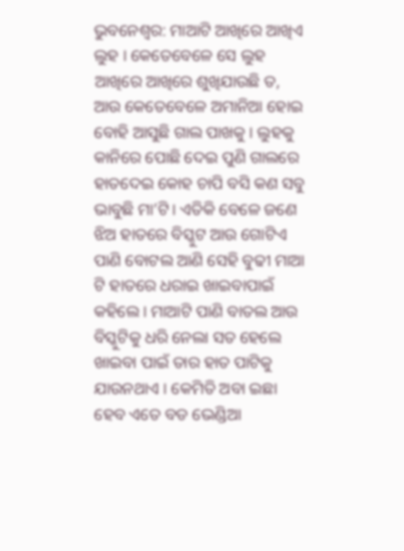ଭୁବନେଶ୍ୱର: ମାଆଟି ଆଖିରେ ଆଖିଏ ଲୁହ । କେତେବେଳେ ସେ ଲୁହ ଆଖିରେ ଆଖିରେ ଶୁଖିଯାଉଛି ତ, ଆଉ କେତେବେଳେ ଅମାନିଆ ହୋଇ ବୋହି ଆସୁଛି ଗାଲ ପାଖକୁ । ଲୁହକୁ କାନିରେ ପୋଛି ଦେଇ ପୁଣି ଗାଲରେ ହାତଦେଇ କୋହ ଚାପି ବସି କଣ ସବୁ ଭାବୁଛି ମା’ଟି। ଏତିକି ବେଳେ ଜଣେ ଝିଅ ହାତରେ ବିସ୍କୁଟ ଆଉ ଗୋଟିଏ ପାଣି ବୋଟଲ ଆଣି ସେହି ବୁଢୀ ମାଆ ଟି ହାତରେ ଧରାଇ ଖାଇବାପାଇଁ କହିଲେ । ମାଆଟି ପାଣି ବାତଲ ଆଉ ବିସ୍କୁଟିକୁ ଧରି ନେଲା ସତ ହେଲେ ଖାଇବା ପାଇଁ ତାର ହାତ ପାଟିକୁ ଯାଉନଥାଏ । କେମିତି ଅବା ଇଛା ହେବ ଏତେ ବଡ ଭେଣ୍ଡିଆ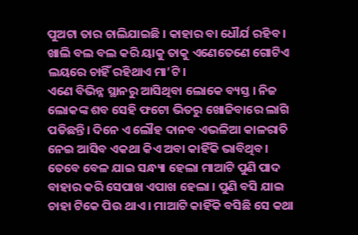ପୁଅଟା ତାର ଚାଲିଯାଇଛି । କାହାର ବା ଧୌର୍ଯ ରହିବ । ଖାଲି ବଲ ବଲ କରି ୟାକୁ ତାକୁ ଏଣେତେଣେ ଗୋଟିଏ ଲୟରେ ଚାହିଁ ରହିଥାଏ ମା’ଟି।
ଏଣେ ବିଭିନ୍ନ ସ୍ଥାନରୁ ଆସିଥିବା ଲୋକେ ବ୍ୟସ୍ତ । ନିଜ ଲୋକଙ୍କ ଶବ ସେହି ଫଟୋ ଭିତରୁ ଖୋଜିବାରେ ଲାଗି ପଡିଛନ୍ତି। ଦିନେ ଏ ଲୌହ ଦାନବ ଏଭଳିଆ କାଳରାତି ନେଇ ଆସିବ ଏକଥା କିଏ ଅବା କାହିଁକି ଭାବିଥିବ। ତେବେ ବେଳ ଯାଇ ସନ୍ଧ୍ୟା ହେଲା ମାଆଟି ପୁଣି ପାଦ ବାହାର କରି ସେପାଖ ଏପାଖ ହେଲା । ପୁଣି ବସି ଯାଇ ଚାହା ଟିକେ ପିଉ ଥାଏ । ମାଆଟି କାହିଁକି ବସିଛି ସେ କଥା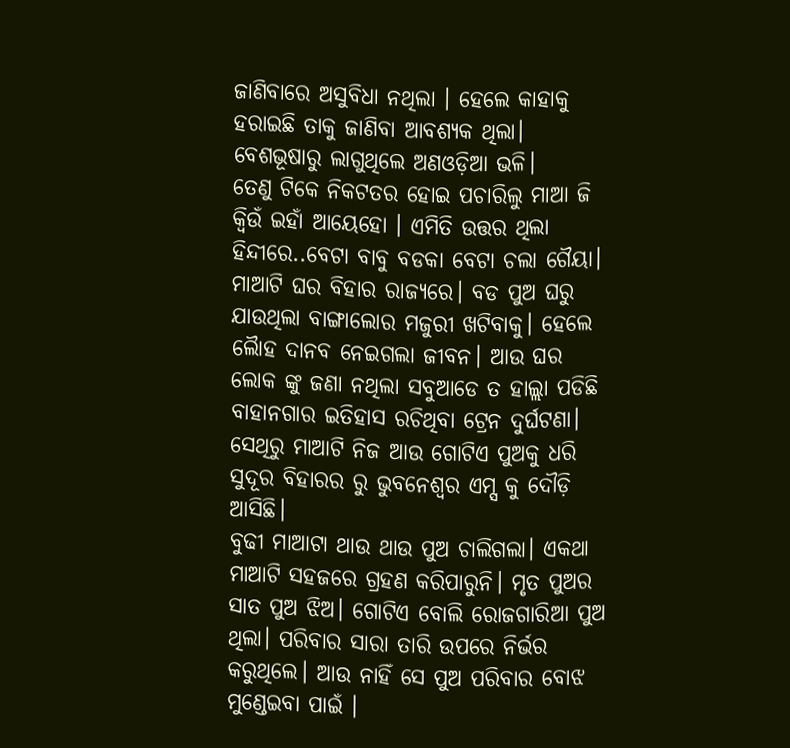ଜାଣିବାରେ ଅସୁବିଧା ନଥିଲା । ହେଲେ କାହାକୁ ହରାଇଛି ତାକୁ ଜାଣିବା ଆବଶ୍ୟକ ଥିଲା। ବେଶଭୂଷାରୁ ଲାଗୁଥିଲେ ଅଣଓଡ଼ିଆ ଭଳି।
ତେଣୁ ଟିକେ ନିକଟତର ହୋଇ ପଚାରିଲୁ ମାଆ ଜି କ୍ୱିଉଁ ଇହାଁ ଆୟେହୋ । ଏମିତି ଉତ୍ତର ଥିଲା ହିନ୍ଦୀରେ..ବେଟା ବାବୁ ବଡକା ବେଟା ଚଲା ଗୈୟା। ମାଆଟି ଘର ବିହାର ରାଜ୍ୟରେ। ବଡ ପୁଅ ଘରୁ ଯାଉଥିଲା ବାଙ୍ଗାଲୋର ମଜୁରୀ ଖଟିବାକୁ। ହେଲେ ଲୋୖହ ଦାନବ ନେଇଗଲା ଜୀବନ। ଆଉ ଘର ଲୋକ ଙ୍କୁ ଜଣା ନଥିଲା ସବୁଆଡେ ତ ହାଲ୍ଲା ପଡିଛି ବାହାନଗାର ଇତିହାସ ରଚିଥିବା ଟ୍ରେନ ଦୁର୍ଘଟଣା। ସେଥିରୁ ମାଆଟି ନିଜ ଆଉ ଗୋଟିଏ ପୁଅକୁ ଧରି ସୁଦୂର ବିହାରର ରୁ ଭୁବନେଶ୍ୱର ଏମ୍ସ କୁ ଦୌଡ଼ି ଆସିଛି।
ବୁଢୀ ମାଆଟା ଥାଉ ଥାଉ ପୁଅ ଚାଲିଗଲା। ଏକଥା ମାଆଟି ସହଜରେ ଗ୍ରହଣ କରିପାରୁନି। ମୃତ ପୁଅର ସାତ ପୁଅ ଝିଅ। ଗୋଟିଏ ବୋଲି ରୋଜଗାରିଆ ପୁଅ ଥିଲା। ପରିବାର ସାରା ତାରି ଉପରେ ନିର୍ଭର କରୁଥିଲେ। ଆଉ ନାହିଁ ସେ ପୁଅ ପରିବାର ବୋଝ ମୁଣ୍ଡେଇବା ପାଇଁ ।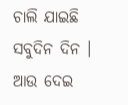ଚାଲି ଯାଇଛି ସବୁଦିନ ଦିନ । ଆଉ ଦେଇ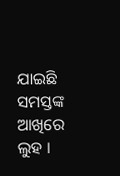ଯାଇଛି ସମସ୍ତଙ୍କ ଆଖିରେ ଲୁହ ।